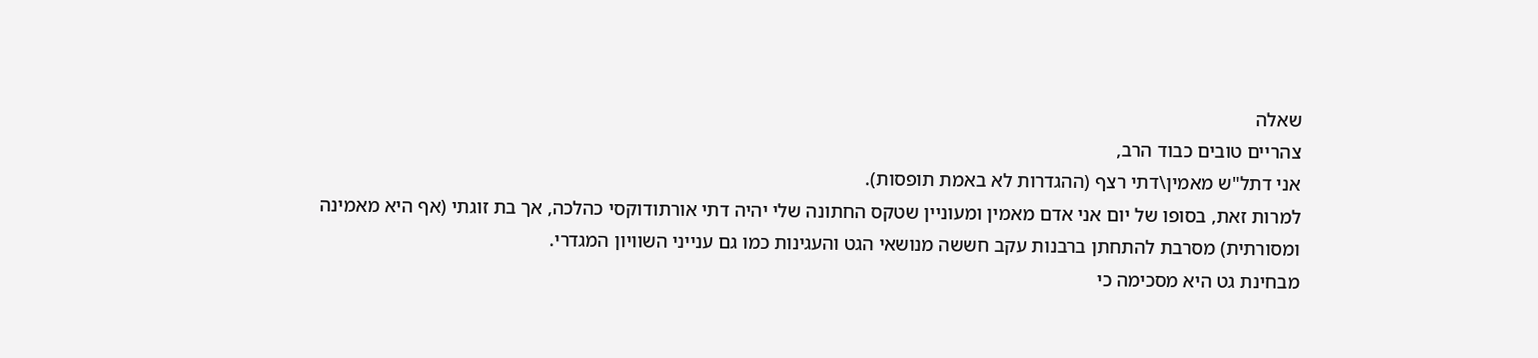שאלה
צהריים טובים כבוד הרב,
אני דתל"ש מאמין\דתי רצף (ההגדרות לא באמת תופסות).
למרות זאת, בסופו של יום אני אדם מאמין ומעוניין שטקס החתונה שלי יהיה דתי אורתודוקסי כהלכה, אך בת זוגתי (אף היא מאמינה ומסורתית) מסרבת להתחתן ברבנות עקב חששה מנושאי הגט והעגינות כמו גם ענייני השוויון המגדרי.
מבחינת גט היא מסכימה כי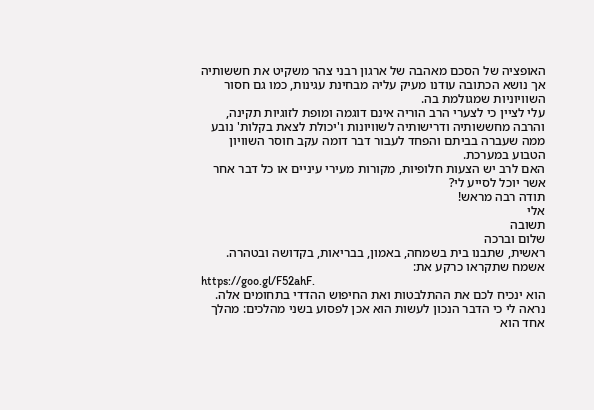האופציה של הסכם מאהבה של ארגון רבני צהר משקיט את חששותיה אך נושא הכתובה עודנו מעיק עליה מבחינת עגינות, כמו גם חסור השוויוניות שמגולמת בה.
עלי לציין כי לצערי הרב הוריה אינם דוגמה ומופת לזוגיות תקינה, והרבה מחששותיה ודרישותיה לשוויונות ו'יכולת לצאת בקלות' נובע ממה שעברה בביתם והפחד לעבור דבר דומה עקב חוסר השוויון הטבוע במערכת.
האם לרב יש הצעות חלופיות, מקורות מעירי עיניים או כל דבר אחר אשר יוכל לסייע לי?
תודה רבה מראש!
אלי
תשובה
שלום וברכה
ראשית, שתבנו בית בשמחה, באמון, בבריאות, בקדושה ובטהרה.
אשמח שתקראו כרקע את:
https://goo.gl/F52ahF.
הוא ינכיח לכם את ההתלבטות ואת החיפוש ההדדי בתחומים אלה.
נראה לי כי הדבר הנכון לעשות הוא אכן לפסוע בשני מהלכים: מהלך אחד הוא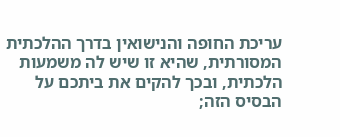עריכת החופה והנישואין בדרך ההלכתית המסורתית, שהיא זו שיש לה משמעות הלכתית, ובכך להקים את ביתכם על הבסיס הזה;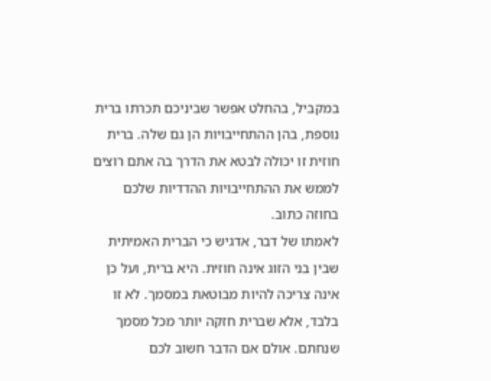במקביל, בהחלט אפשר שביניכם תכרתו ברית נוספת, בהן ההתחייבויות הן גם שלה. ברית חוזית זו יכולה לבטא את הדרך בה אתם רוצים לממש את ההתחייבויות ההדדיות שלכם בחוזה כתוב.
לאמתו של דבר, אדגיש כי הברית האמיתית שבין בני הזוג אינה חוזית. היא ברית, ועל כן אינה צריכה להיות מבוטאת במסמך. לא זו בלבד, אלא שברית חזקה יותר מכל מסמך שנחתם. אולם אם הדבר חשוב לכם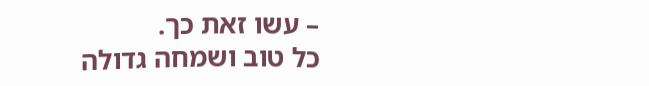– עשו זאת כך.
כל טוב ושמחה גדולה